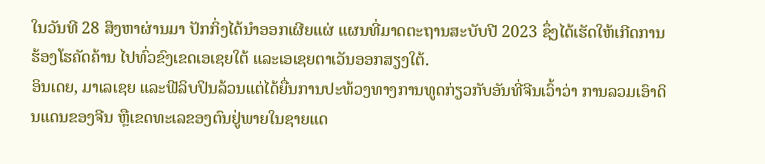ໃນວັນທີ 28 ສິງຫາຜ່ານມາ ປັກກິ່ງໄດ້ນຳອອກເຜີຍແຜ່ ແຜນທີ່ມາດຕະຖານສະບັບປີ 2023 ຊຶ່ງໄດ້ເຮັດໃຫ້ເກີດການຮ້ອງໂຮຄັດຄ້ານ ໄປທົ່ວຂົງເຂດເອເຊຍໃຕ້ ແລະເອເຊຍຕາເວັນອອກສຽງໃຕ້.
ອິນເດຍ, ມາເລເຊຍ ແລະຟີລິບປິນລ້ວນແຕ່ໄດ້ຍື່ນການປະທ້ວງທາງການທູດກ່ຽວກັບອັນທີ່ຈີນເວົ້າວ່າ ການລວມເອົາດິນແດນຂອງຈີນ ຫຼືເຂດທະເລຂອງຕົນຢູ່ພາຍໃນຊາຍແດ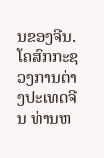ນຂອງຈີນ.
ໂຄສົກກະຊວງການຕ່າງປະເທດຈີນ ທ່ານຫ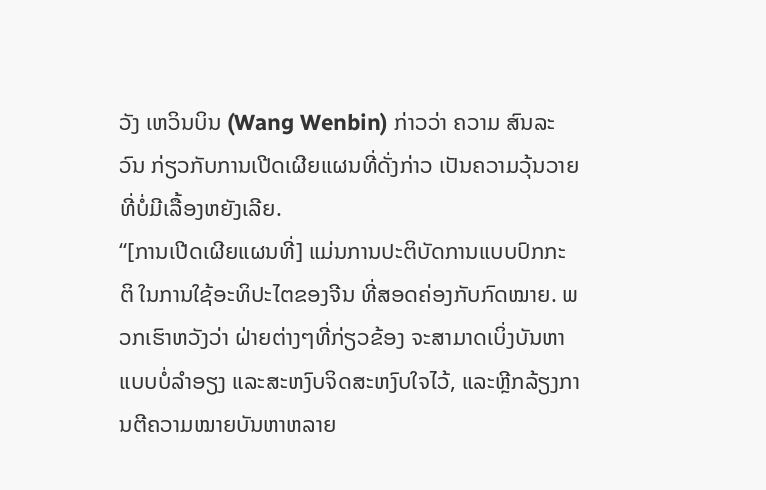ວັງ ເຫວິນບິນ (Wang Wenbin) ກ່າວວ່າ ຄວາມ ສົນລະວົນ ກ່ຽວກັບການເປີດເຜີຍແຜນທີ່ດັ່ງກ່າວ ເປັນຄວາມວຸ້ນວາຍທີ່ບໍ່ມີເລື້ອງຫຍັງເລີຍ.
“[ການເປີດເຜີຍແຜນທີ່] ແມ່ນການປະຕິບັດການແບບປົກກະຕິ ໃນການໃຊ້ອະທິປະໄຕຂອງຈີນ ທີ່ສອດຄ່ອງກັບກົດໝາຍ. ພວກເຮົາຫວັງວ່າ ຝ່າຍຕ່າງໆທີ່ກ່ຽວຂ້ອງ ຈະສາມາດເບິ່ງບັນຫາແບບບໍ່ລໍາອຽງ ແລະສະຫງົບຈິດສະຫງົບໃຈໄວ້, ແລະຫຼີກລ້ຽງການຕີຄວາມໝາຍບັນຫາຫລາຍ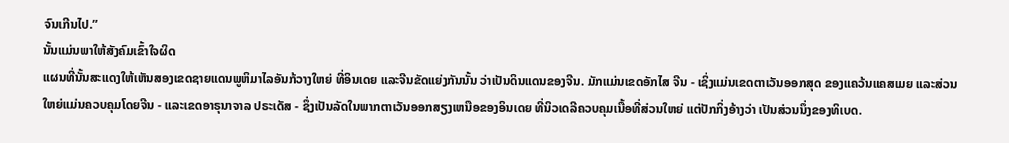ຈົນເກີນໄປ.”
ນັ້ນແມ່ນພາໃຫ້ສັງຄົມເຂົ້າໃຈຜິດ
ແຜນທີ່ນັ້ນສະແດງໃຫ້ເຫັນສອງເຂດຊາຍແດນພູຫິມາໄລອັນກ້ວາງໃຫຍ່ ທີ່ອິນເດຍ ແລະຈີນຂັດແຍ່ງກັນນັ້ນ ວ່າເປັນດິນແດນຂອງຈີນ. ມັກແມ່ນເຂດອັກໄສ ຈີນ - ເຊິ່ງແມ່ນເຂດຕາເວັນອອກສຸດ ຂອງແຄວ້ນແຄສເມຍ ແລະສ່ວນໃຫຍ່ແມ່ນຄວບຄຸມໂດຍຈີນ - ແລະເຂດອາຣຸນາຈາລ ປຣະເດັສ - ຊຶ່ງເປັນລັດໃນພາກຕາເວັນອອກສຽງເຫນືອຂອງອິນເດຍ ທີ່ນິວເດລີຄວບຄຸມເນື້ອທີ່ສ່ວນໃຫຍ່ ແຕ່ປັກກິ່ງອ້າງວ່າ ເປັນສ່ວນນຶ່ງຂອງທິເບດ.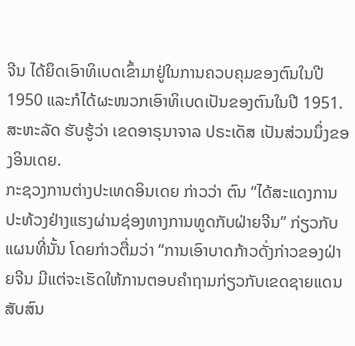ຈີນ ໄດ້ຍຶດເອົາທິເບດເຂົ້າມາຢູ່ໃນການຄວບຄຸມຂອງຕົນໃນປີ 1950 ແລະກໍໄດ້ຜະໜວກເອົາທິເບດເປັນຂອງຕົນໃນປີ 1951.
ສະຫະລັດ ຮັບຮູ້ວ່າ ເຂດອາຣຸນາຈາລ ປຣະເດັສ ເປັນສ່ວນນຶ່ງຂອງອິນເດຍ.
ກະຊວງການຕ່າງປະເທດອິນເດຍ ກ່າວວ່າ ຕົນ “ໄດ້ສະແດງການປະທ້ວງຢ່າງແຮງຜ່ານຊ່ອງທາງການທູດກັບຝ່າຍຈີນ” ກ່ຽວກັບແຜນທີ່ນັ້ນ ໂດຍກ່າວຕື່ມວ່າ “ການເອົາບາດກ້າວດັ່ງກ່າວຂອງຝ່າຍຈີນ ມີແຕ່ຈະເຮັດໃຫ້ການຕອບຄຳຖາມກ່ຽວກັບເຂດຊາຍແດນ ສັບສົນ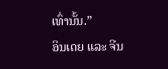ເທົ່ານັ້ນ.”
ອິນເດຍ ແລະ ຈີນ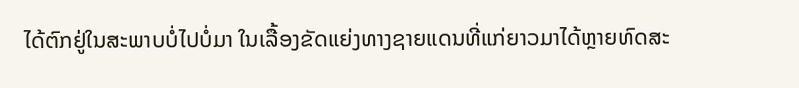ໄດ້ຕົກຢູ່ໃນສະພາບບໍ່ໄປບໍ່ມາ ໃນເລື້ອງຂັດແຍ່ງທາງຊາຍແດນທີ່ແກ່ຍາວມາໄດ້ຫຼາຍທົດສະ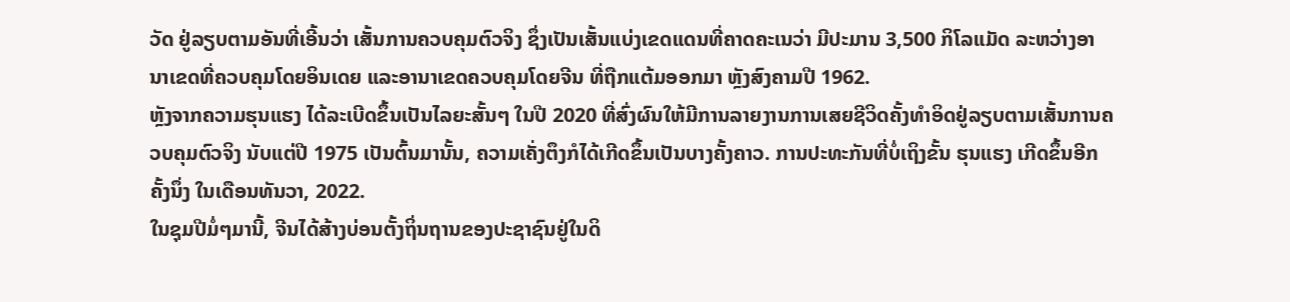ວັດ ຢູ່ລຽບຕາມອັນທີ່ເອີ້ນວ່າ ເສັ້ນການຄວບຄຸມຕົວຈິງ ຊຶ່ງເປັນເສັ້ນແບ່ງເຂດແດນທີ່ຄາດຄະເນວ່າ ມີປະມານ 3,500 ກິໂລແມັດ ລະຫວ່າງອານາເຂດທີ່ຄວບຄຸມໂດຍອິນເດຍ ແລະອານາເຂດຄວບຄຸມໂດຍຈີນ ທີ່ຖືກແຕ້ມອອກມາ ຫຼັງສົງຄາມປີ 1962.
ຫຼັງຈາກຄວາມຮຸນແຮງ ໄດ້ລະເບີດຂຶ້ນເປັນໄລຍະສັ້ນໆ ໃນປີ 2020 ທີ່ສົ່ງຜົນໃຫ້ມີການລາຍງານການເສຍຊີວິດຄັ້ງທຳອິດຢູ່ລຽບຕາມເສັ້ນການຄວບຄຸມຕົວຈິງ ນັບແຕ່ປີ 1975 ເປັນຕົ້ນມານັ້ນ, ຄວາມເຄັ່ງຕຶງກໍໄດ້ເກີດຂຶ້ນເປັນບາງຄັ້ງຄາວ. ການປະທະກັນທີ່ບໍ່ເຖິງຂັ້ນ ຮຸນແຮງ ເກີດຂຶ້ນອີກຄັ້ງນຶ່ງ ໃນເດືອນທັນວາ, 2022.
ໃນຊຸມປີມໍ່ໆມານີ້, ຈີນໄດ້ສ້າງບ່ອນຕັ້ງຖິ່ນຖານຂອງປະຊາຊົນຢູ່ໃນດິ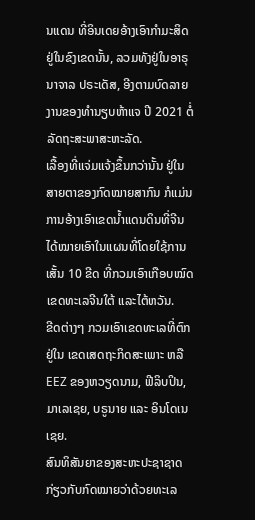ນແດນ ທີ່ອິນເດຍອ້າງເອົາກໍາມະສິດຢູ່ໃນຂົງເຂດນັ້ນ, ລວມທັງຢູ່ໃນອາຣຸນາຈາລ ປຣະເດັສ, ອີງຕາມບົດລາຍງານຂອງທໍານຽບຫ້າແຈ ປີ 2021 ຕໍ່ລັດຖະສະພາສະຫະລັດ.
ເລື້ອງທີ່ແຈ່ມແຈ້ງຂຶ້ນກວ່ານັ້ນ ຢູ່ໃນສາຍຕາຂອງກົດໝາຍສາກົນ ກໍແມ່ນການອ້າງເອົາເຂດນໍ້າແດນດິນທີ່ຈີນ ໄດ້ໝາຍເອົາໃນແຜນທີ່ໂດຍໃຊ້ການເສັ້ນ 10 ຂີດ ທີ່ກວມເອົາເກືອບໝົດເຂດທະເລຈີນໃຕ້ ແລະໄຕ້ຫວັນ.
ຂີດຕ່າງໆ ກວມເອົາເຂດທະເລທີ່ຕົກຢູ່ໃນ ເຂດເສດຖະກິດສະເພາະ ຫລື EEZ ຂອງຫວຽດນາມ, ຟີລິບປິນ, ມາເລເຊຍ, ບຣູນາຍ ແລະ ອິນໂດເນເຊຍ.
ສົນທິສັນຍາຂອງສະຫະປະຊາຊາດ ກ່ຽວກັບກົດໝາຍວ່າດ້ວຍທະເລ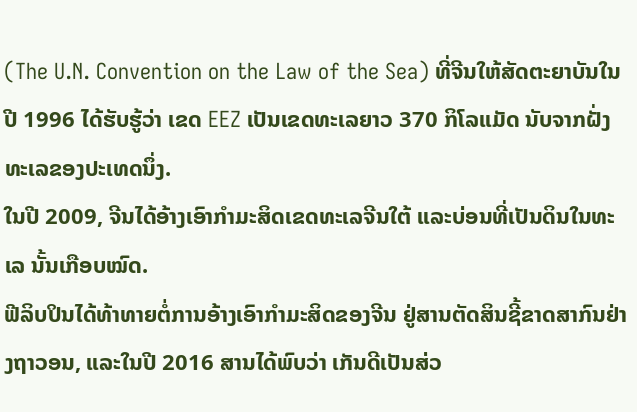(The U.N. Convention on the Law of the Sea) ທີ່ຈີນໃຫ້ສັດຕະຍາບັນໃນປີ 1996 ໄດ້ຮັບຮູ້ວ່າ ເຂດ EEZ ເປັນເຂດທະເລຍາວ 370 ກິໂລແມັດ ນັບຈາກຝັ່ງທະເລຂອງປະເທດນຶ່ງ.
ໃນປີ 2009, ຈີນໄດ້ອ້າງເອົາກໍາມະສິດເຂດທະເລຈີນໃຕ້ ແລະບ່ອນທີ່ເປັນດິນໃນທະເລ ນັ້ນເກືອບໝົດ.
ຟີລິບປິນໄດ້ທ້າທາຍຕໍ່ການອ້າງເອົາກໍາມະສິດຂອງຈີນ ຢູ່ສານຕັດສິນຊີ້ຂາດສາກົນຢ່າງຖາວອນ, ແລະໃນປີ 2016 ສານໄດ້ພົບວ່າ ເກັນດີເປັນສ່ວ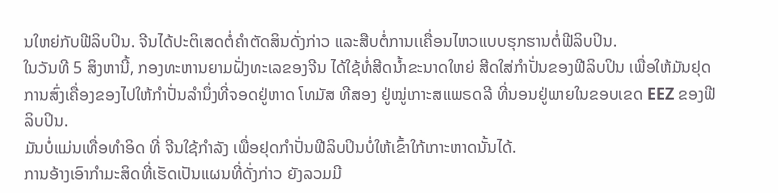ນໃຫຍ່ກັບຟີລິບປິນ. ຈີນໄດ້ປະຕິເສດຕໍ່ຄໍາຕັດສິນດັ່ງກ່າວ ແລະສືບຕໍ່ການເເຄື່ອນໄຫວແບບຮຸກຮານຕໍ່ຟີລິບປິນ.
ໃນວັນທີ 5 ສິງຫານີ້, ກອງທະຫານຍາມຝັ່ງທະເລຂອງຈີນ ໄດ້ໃຊ້ທໍ່ສີດນໍ້າຂະນາດໃຫຍ່ ສີດໃສ່ກຳປັ່ນຂອງຟີລິບປິນ ເພື່ອໃຫ້ມັນຢຸດການສົ່ງເຄື່ອງຂອງໄປໃຫ້ກຳປັ່ນລຳນຶ່ງທີ່ຈອດຢູ່ຫາດ ໂທມັສ ທີສອງ ຢູ່ໝູ່ເກາະສແພຣດລີ ທີ່ນອນຢູ່ພາຍໃນຂອບເຂດ EEZ ຂອງຟີລິບປິນ.
ມັນບໍ່ແມ່ນເທື່ອທຳອິດ ທີ່ ຈີນໃຊ້ກຳລັງ ເພື່ອຢຸດກຳປັ່ນຟີລິບປິນບໍ່ໃຫ້ເຂົ້າໃກ້ເກາະຫາດນັ້ນໄດ້.
ການອ້າງເອົາກໍາມະສິດທີ່ເຮັດເປັນແຜນທີ່ດັ່ງກ່າວ ຍັງລວມມີ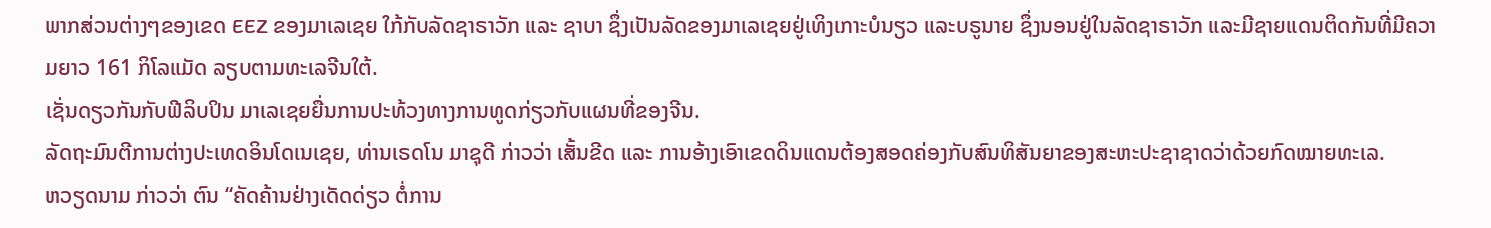ພາກສ່ວນຕ່າງໆຂອງເຂດ EEZ ຂອງມາເລເຊຍ ໃກ້ກັບລັດຊາຣາວັກ ແລະ ຊາບາ ຊຶ່ງເປັນລັດຂອງມາເລເຊຍຢູ່ເທິງເກາະບໍນຽວ ແລະບຣູນາຍ ຊຶ່ງນອນຢູ່ໃນລັດຊາຣາວັກ ແລະມີຊາຍແດນຕິດກັນທີ່ມີຄວາມຍາວ 161 ກິໂລແມັດ ລຽບຕາມທະເລຈີນໃຕ້.
ເຊັ່ນດຽວກັນກັບຟີລິບປິນ ມາເລເຊຍຍື່ນການປະທ້ວງທາງການທູດກ່ຽວກັບແຜນທີ່ຂອງຈີນ.
ລັດຖະມົນຕີການຕ່າງປະເທດອິນໂດເນເຊຍ, ທ່ານເຣດໂນ ມາຊຸດີ ກ່າວວ່າ ເສັ້ນຂີດ ແລະ ການອ້າງເອົາເຂດດິນແດນຕ້ອງສອດຄ່ອງກັບສົນທິສັນຍາຂອງສະຫະປະຊາຊາດວ່າດ້ວຍກົດໝາຍທະເລ.
ຫວຽດນາມ ກ່າວວ່າ ຕົນ “ຄັດຄ້ານຢ່າງເດັດດ່ຽວ ຕໍ່ການ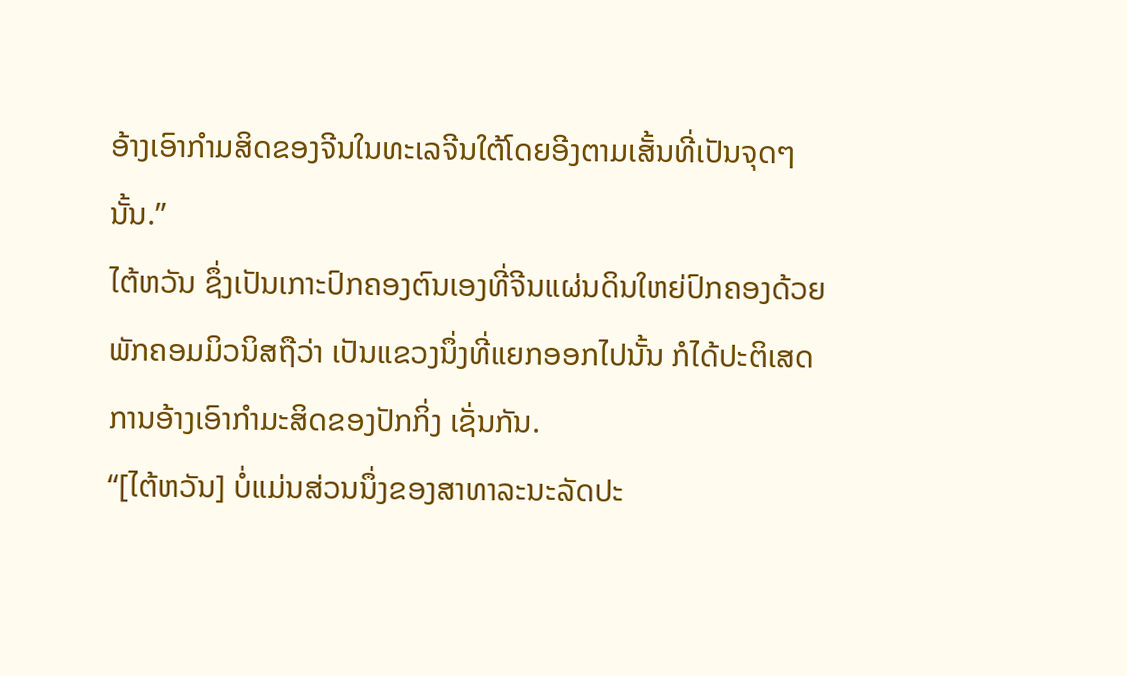ອ້າງເອົາກໍາມສິດຂອງຈີນໃນທະເລຈີນໃຕ້ໂດຍອີງຕາມເສັ້ນທີ່ເປັນຈຸດໆນັ້ນ.”
ໄຕ້ຫວັນ ຊຶ່ງເປັນເກາະປົກຄອງຕົນເອງທີ່ຈີນແຜ່ນດິນໃຫຍ່ປົກຄອງດ້ວຍພັກຄອມມິວນິສຖືວ່າ ເປັນແຂວງນຶ່ງທີ່ແຍກອອກໄປນັ້ນ ກໍໄດ້ປະຕິເສດການອ້າງເອົາກໍາມະສິດຂອງປັກກິ່ງ ເຊັ່ນກັນ.
“[ໄຕ້ຫວັນ] ບໍ່ແມ່ນສ່ວນນຶ່ງຂອງສາທາລະນະລັດປະ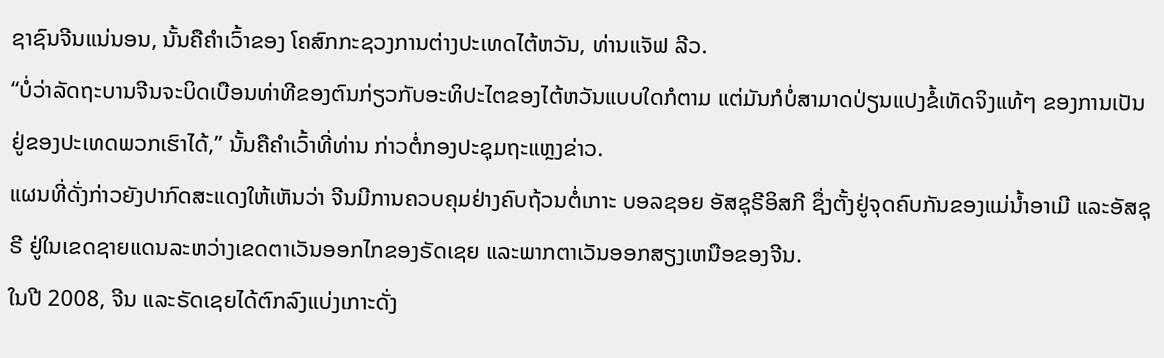ຊາຊົນຈີນແນ່ນອນ, ນັ້ນຄືຄໍາເວົ້າຂອງ ໂຄສົກກະຊວງການຕ່າງປະເທດໄຕ້ຫວັນ, ທ່ານແຈັຟ ລີວ.
“ບໍ່ວ່າລັດຖະບານຈີນຈະບິດເບືອນທ່າທີຂອງຕົນກ່ຽວກັບອະທິປະໄຕຂອງໄຕ້ຫວັນແບບໃດກໍຕາມ ແຕ່ມັນກໍບໍ່ສາມາດປ່ຽນແປງຂໍ້ເທັດຈິງແທ້ໆ ຂອງການເປັນຢູ່ຂອງປະເທດພວກເຮົາໄດ້,” ນັ້ນຄືຄໍາເວົ້າທີ່ທ່ານ ກ່າວຕໍ່ກອງປະຊຸມຖະແຫຼງຂ່າວ.
ແຜນທີ່ດັ່ງກ່າວຍັງປາກົດສະແດງໃຫ້ເຫັນວ່າ ຈີນມີການຄວບຄຸມຢ່າງຄົບຖ້ວນຕໍ່ເກາະ ບອລຊອຍ ອັສຊຸຣີອິສກີ ຊຶ່ງຕັ້ງຢູ່ຈຸດຄົບກັນຂອງແມ່ນໍ້າອາເມີ ແລະອັສຊຸຣີ ຢູ່ໃນເຂດຊາຍແດນລະຫວ່າງເຂດຕາເວັນອອກໄກຂອງຣັດເຊຍ ແລະພາກຕາເວັນອອກສຽງເຫນືອຂອງຈີນ.
ໃນປີ 2008, ຈີນ ແລະຣັດເຊຍໄດ້ຕົກລົງແບ່ງເກາະດັ່ງ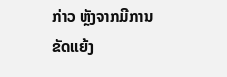ກ່າວ ຫຼັງຈາກມີການຂັດແຍ້ງ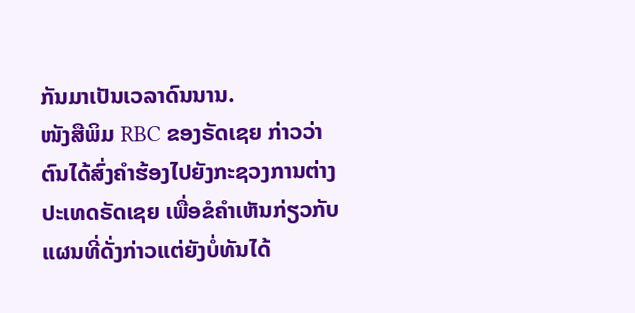ກັນມາເປັນເວລາດົນນານ.
ໜັງສືພິມ RBC ຂອງຣັດເຊຍ ກ່າວວ່າ ຕົນໄດ້ສົ່ງຄຳຮ້ອງໄປຍັງກະຊວງການຕ່າງປະເທດຣັດເຊຍ ເພື່ອຂໍຄຳເຫັນກ່ຽວກັບແຜນທີ່ດັ່ງກ່າວແຕ່ຍັງບໍ່ທັນໄດ້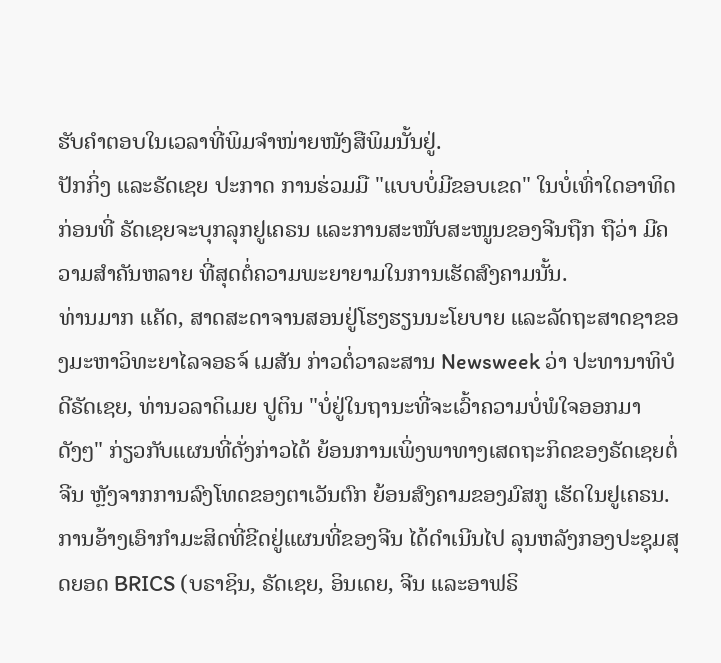ຮັບຄຳຕອບໃນເວລາທີ່ພິມຈຳໜ່າຍໜັງສືພິມນັ້ນຢູ່.
ປັກກິ່ງ ແລະຣັດເຊຍ ປະກາດ ການຮ່ວມມື "ແບບບໍ່ມີຂອບເຂດ" ໃນບໍ່ເທົ່າໃດອາທິດກ່ອນທີ່ ຣັດເຊຍຈະບຸກລຸກຢູເຄຣນ ແລະການສະໜັບສະໜູນຂອງຈີນຖືກ ຖືວ່າ ມີຄວາມສຳຄັນຫລາຍ ທີ່ສຸດຕໍ່ຄວາມພະຍາຍາມໃນການເຮັດສົງຄາມນັ້ນ.
ທ່ານມາກ ແຄັດ, ສາດສະດາຈານສອນຢູ່ໂຮງຮຽນນະໂຍບາຍ ແລະລັດຖະສາດຊາຂອງມະຫາວິທະຍາໄລຈອຣຈ໌ ເມສັນ ກ່າວຕໍ່ວາລະສານ Newsweek ວ່າ ປະທານາທິບໍດີຣັດເຊຍ, ທ່ານວລາດິເມຍ ປູຕິນ "ບໍ່ຢູ່ໃນຖານະທີ່ຈະເວົ້າຄວາມບໍ່ພໍໃຈອອກມາດັງໆ" ກ່ຽວກັບແຜນທີ່ດັ່ງກ່າວໄດ້ ຍ້ອນການເພິ່ງພາທາງເສດຖະກິດຂອງຣັດເຊຍຕໍ່ຈີນ ຫຼັງຈາກການລົງໂທດຂອງຕາເວັນຕົກ ຍ້ອນສົງຄາມຂອງມົສກູ ເຮັດໃນຢູເຄຣນ.
ການອ້າງເອົາກໍາມະສິດທີ່ຂີດຢູ່ແຜນທີ່ຂອງຈີນ ໄດ້ດຳເນີນໄປ ລຸນຫລັງກອງປະຊຸມສຸດຍອດ BRICS (ບຣາຊິນ, ຣັດເຊຍ, ອິນເດຍ, ຈີນ ແລະອາຟຣິ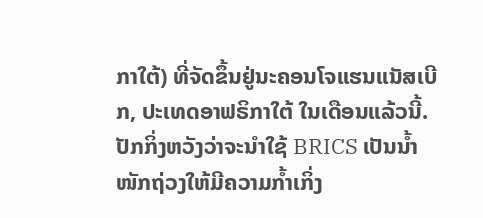ກາໃຕ້) ທີ່ຈັດຂຶ້ນຢູ່ນະຄອນໂຈແຮນແນັສເບີກ, ປະເທດອາຟຣິກາໃຕ້ ໃນເດືອນແລ້ວນີ້. ປັກກິ່ງຫວັງວ່າຈະນຳໃຊ້ BRICS ເປັນນໍ້າໜັກຖ່ວງໃຫ້ມີຄວາມກໍ້າເກິ່ງ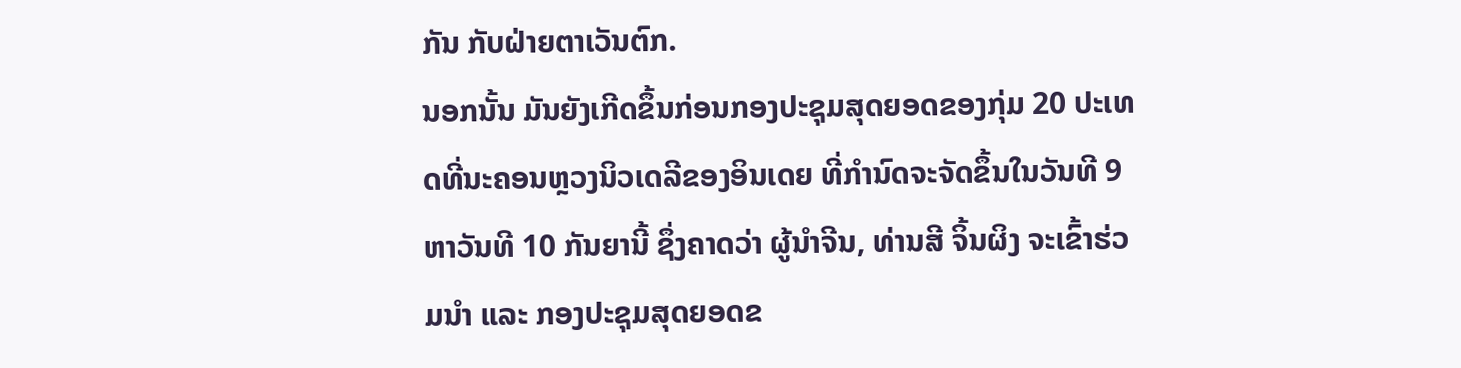ກັນ ກັບຝ່າຍຕາເວັນຕົກ.
ນອກນັ້ນ ມັນຍັງເກີດຂຶ້ນກ່ອນກອງປະຊຸມສຸດຍອດຂອງກຸ່ມ 20 ປະເທດທີ່ນະຄອນຫຼວງນິວເດລີຂອງອິນເດຍ ທີ່ກໍານົດຈະຈັດຂຶ້ນໃນວັນທີ 9 ຫາວັນທີ 10 ກັນຍານີ້ ຊຶ່ງຄາດວ່າ ຜູ້ນໍາຈີນ, ທ່ານສີ ຈິ້ນຜິງ ຈະເຂົ້າຮ່ວມນໍາ ແລະ ກອງປະຊຸມສຸດຍອດຂ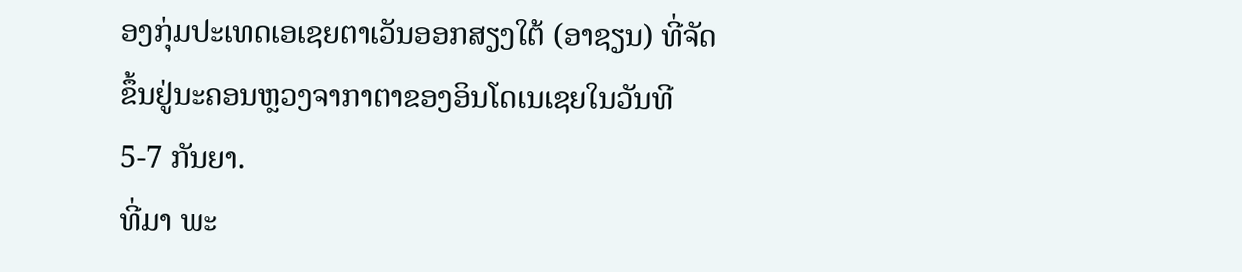ອງກຸ່ມປະເທດເອເຊຍຕາເວັນອອກສຽງໃຕ້ (ອາຊຽນ) ທີ່ຈັດຂຶ້ນຢູ່ນະຄອນຫຼວງຈາກາຕາຂອງອິນໂດເນເຊຍໃນວັນທີ 5-7 ກັນຍາ.
ທີ່ມາ ພະ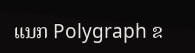ແນກ Polygraph ຂ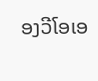ອງວີໂອເອ